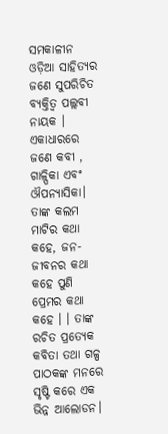ସମକାଳୀନ ଓଡ଼ିଆ ସାହିତ୍ୟର ଜଣେ ସୁପରିଚିତ ବ୍ୟକ୍ତିତ୍ୱ ପଲ୍ଲବୀ ନାୟକ । ଏକାଧାରରେ ଜଣେ କବୀ , ଗାଳ୍ପିକା ଏବଂ ଔପନ୍ୟାସିକା। ତାଙ୍କ କଲମ ମାଟିର କଥା କହେ, ଜନ- ଜୀବନର କଥା କହେ ପୁଣି ପ୍ରେମର କଥା କହେ । । ତାଙ୍କ ରଚିତ ପ୍ରତ୍ୟେକ କବିତା ତଥା ଗଳ୍ପ ପାଠକଙ୍କ ମନରେ ସୃଷ୍ଟି କରେ ଏକ ଭିନ୍ନ ଆଲୋଡନ।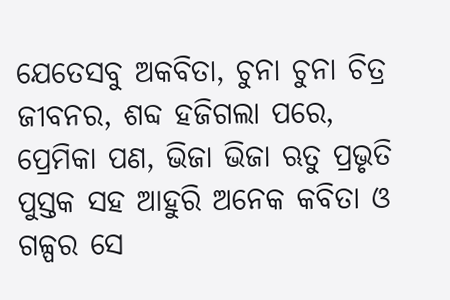ଯେତେସବୁ ଅକବିତା, ଚୁନା ଚୁନା ଚିତ୍ର ଜୀବନର, ଶବ୍ଦ ହଜିଗଲା ପରେ, ପ୍ରେମିକା ପଣ, ଭିଜା ଭିଜା ଋତୁ ପ୍ରଭୃତି ପୁସ୍ତକ ସହ ଆହୁରି ଅନେକ କବିତା ଓ ଗଳ୍ପର ସେ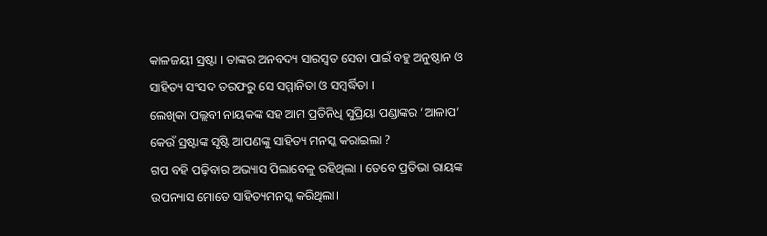କାଳଜୟୀ ସ୍ରଷ୍ଟା । ତାଙ୍କର ଅନବଦ୍ୟ ସାରସ୍ୱତ ସେବା ପାଇଁ ବହୁ ଅନୁଷ୍ଠାନ ଓ ସାହିତ୍ୟ ସଂସଦ ତରଫରୁ ସେ ସମ୍ମାନିତା ଓ ସମ୍ବର୍ଦ୍ଧିତା ।
ଲେଖିକା ପଲ୍ଲବୀ ନାୟକଙ୍କ ସହ ଆମ ପ୍ରତିନିଧି ସୁପ୍ରିୟା ପଣ୍ଡାଙ୍କର ‘ଆଳାପ’
କେଉଁ ସ୍ରଷ୍ଟାଙ୍କ ସୃଷ୍ଟି ଆପଣଙ୍କୁ ସାହିତ୍ୟ ମନସ୍କ କରାଇଲା ?
ଗପ ବହି ପଢ଼ିବାର ଅଭ୍ୟାସ ପିଲାବେଳୁ ରହିଥିଲା । ତେବେ ପ୍ରତିଭା ରାୟଙ୍କ ଉପନ୍ୟାସ ମୋତେ ସାହିତ୍ୟମନସ୍କ କରିଥିଲା।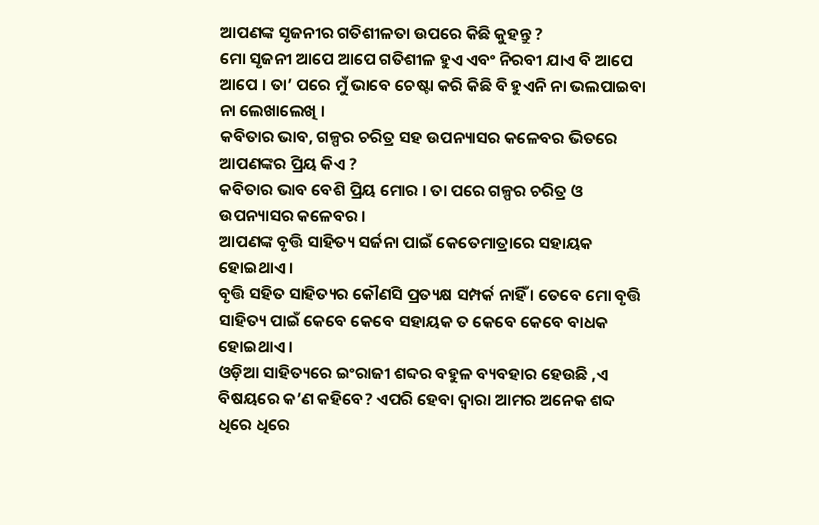ଆପଣଙ୍କ ସୃଜନୀର ଗତିଶୀଳତା ଉପରେ କିଛି କୁହନ୍ତୁ ?
ମୋ ସୃଜନୀ ଆପେ ଆପେ ଗତିଶୀଳ ହୁଏ ଏବଂ ନିରବୀ ଯାଏ ବି ଆପେ ଆପେ । ତା’ ପରେ ମୁଁ ଭାବେ ଚେଷ୍ଟା କରି କିଛି ବି ହୁଏନି ନା ଭଲପାଇବା ନା ଲେଖାଲେଖି ।
କବିତାର ଭାବ, ଗଳ୍ପର ଚରିତ୍ର ସହ ଉପନ୍ୟାସର କଳେବର ଭିତରେ ଆପଣଙ୍କର ପ୍ରିୟ କିଏ ?
କବିତାର ଭାବ ବେଶି ପ୍ରିୟ ମୋର । ତା ପରେ ଗଳ୍ପର ଚରିତ୍ର ଓ ଉପନ୍ୟାସର କଳେବର ।
ଆପଣଙ୍କ ବୃତ୍ତି ସାହିତ୍ୟ ସର୍ଜନା ପାଇଁ କେତେମାତ୍ରାରେ ସହାୟକ ହୋଇଥାଏ ।
ବୃତ୍ତି ସହିତ ସାହିତ୍ୟର କୌଣସି ପ୍ରତ୍ୟକ୍ଷ ସମ୍ପର୍କ ନାହିଁ । ତେବେ ମୋ ବୃତ୍ତି ସାହିତ୍ୟ ପାଇଁ କେବେ କେବେ ସହାୟକ ତ କେବେ କେବେ ବାଧକ ହୋଇଥାଏ ।
ଓଡ଼ିଆ ସାହିତ୍ୟରେ ଇଂରାଜୀ ଶବ୍ଦର ବହୁଳ ବ୍ୟବହାର ହେଉଛି ,ଏ ବିଷୟରେ କ’ଣ କହିବେ? ଏପରି ହେବା ଦ୍ବାରା ଆମର ଅନେକ ଶବ୍ଦ ଧିରେ ଧିରେ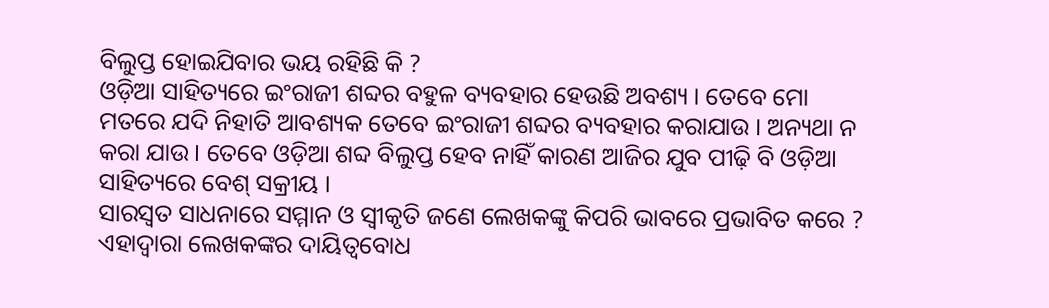ବିଲୁପ୍ତ ହୋଇଯିବାର ଭୟ ରହିଛି କି ?
ଓଡ଼ିଆ ସାହିତ୍ୟରେ ଇଂରାଜୀ ଶବ୍ଦର ବହୁଳ ବ୍ୟବହାର ହେଉଛି ଅବଶ୍ୟ । ତେବେ ମୋ ମତରେ ଯଦି ନିହାତି ଆବଶ୍ୟକ ତେବେ ଇଂରାଜୀ ଶବ୍ଦର ବ୍ୟବହାର କରାଯାଉ । ଅନ୍ୟଥା ନ କରା ଯାଉ । ତେବେ ଓଡ଼ିଆ ଶବ୍ଦ ବିଲୁପ୍ତ ହେବ ନାହିଁ କାରଣ ଆଜିର ଯୁବ ପୀଢ଼ି ବି ଓଡ଼ିଆ ସାହିତ୍ୟରେ ବେଶ୍ ସକ୍ରୀୟ ।
ସାରସ୍ୱତ ସାଧନାରେ ସମ୍ମାନ ଓ ସ୍ୱୀକୃତି ଜଣେ ଲେଖକଙ୍କୁ କିପରି ଭାବରେ ପ୍ରଭାବିତ କରେ ? ଏହାଦ୍ୱାରା ଲେଖକଙ୍କର ଦାୟିତ୍ୱବୋଧ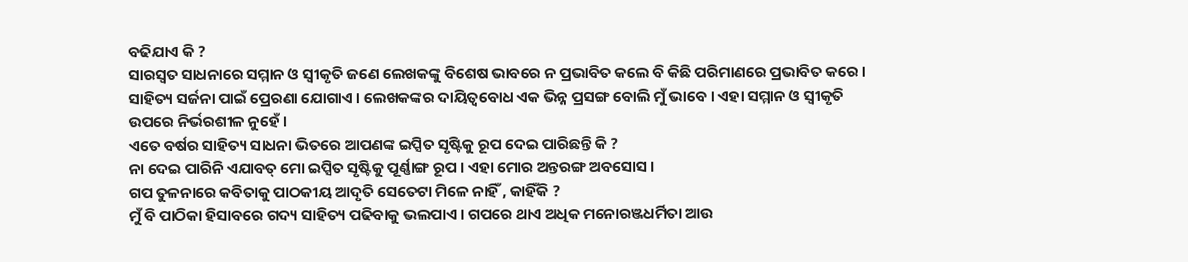ବଢିଯାଏ କି ?
ସାରସ୍ଵତ ସାଧନାରେ ସମ୍ମାନ ଓ ସ୍ଵୀକୃତି ଜଣେ ଲେଖକଙ୍କୁ ବିଶେଷ ଭାବରେ ନ ପ୍ରଭାବିତ କଲେ ବି କିଛି ପରିମାଣରେ ପ୍ରଭାବିତ କରେ । ସାହିତ୍ୟ ସର୍ଜନା ପାଇଁ ପ୍ରେରଣା ଯୋଗାଏ । ଲେଖକଙ୍କର ଦାୟିତ୍ଵବୋଧ ଏକ ଭିନ୍ନ ପ୍ରସଙ୍ଗ ବୋଲି ମୁଁ ଭାବେ । ଏହା ସମ୍ମାନ ଓ ସ୍ଵୀକୃତି ଉପରେ ନିର୍ଭରଶୀଳ ନୁହେଁ ।
ଏତେ ବର୍ଷର ସାହିତ୍ୟ ସାଧନା ଭିତରେ ଆପଣଙ୍କ ଇପ୍ସିତ ସୃଷ୍ଟିକୁ ରୂପ ଦେଇ ପାରିଛନ୍ତି କି ?
ନା ଦେଇ ପାରିନି ଏଯାବତ୍ ମୋ ଇପ୍ସିତ ସୃଷ୍ଟିକୁ ପୂର୍ଣ୍ଣାଙ୍ଗ ରୂପ । ଏହା ମୋର ଅନ୍ତରଙ୍ଗ ଅବସୋସ ।
ଗପ ତୁଳନାରେ କବିତାକୁ ପାଠକୀୟ ଆଦୃତି ସେତେଟା ମିଳେ ନାହିଁ , କାହିଁକି ?
ମୁଁ ବି ପାଠିକା ହିସାବରେ ଗଦ୍ୟ ସାହିତ୍ୟ ପଢିବାକୁ ଭଲପାଏ । ଗପରେ ଥାଏ ଅଧିକ ମନୋରଞ୍ଜଧର୍ମିତା ଆଉ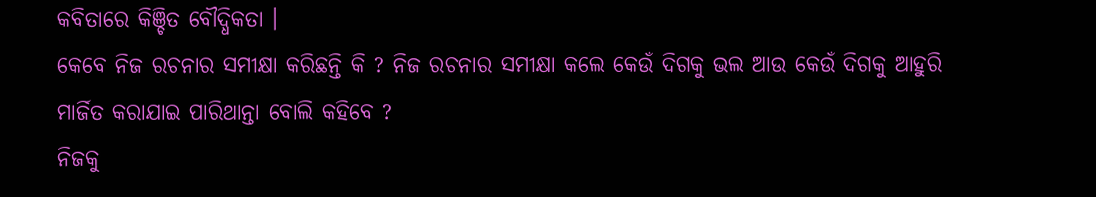କବିତାରେ କିଞ୍ଚିତ ବୌଦ୍ଧିକତା ।
କେବେ ନିଜ ରଚନାର ସମୀକ୍ଷା କରିଛନ୍ତି କି ? ନିଜ ରଚନାର ସମୀକ୍ଷା କଲେ କେଉଁ ଦିଗକୁ ଭଲ ଆଉ କେଉଁ ଦିଗକୁ ଆହୁରି ମାର୍ଜିତ କରାଯାଇ ପାରିଥାନ୍ତା ବୋଲି କହିବେ ?
ନିଜକୁ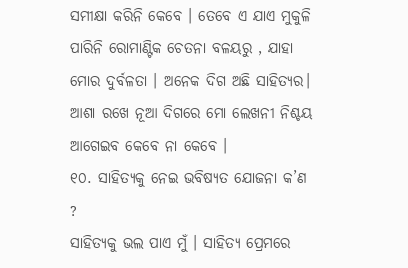ସମୀକ୍ଷା କରିନି କେବେ । ତେବେ ଏ ଯାଏ ମୁକୁଳି ପାରିନି ରୋମାଣ୍ଟିକ ଚେତନା ବଳୟରୁ , ଯାହା ମୋର ଦୁର୍ବଳତା । ଅନେକ ଦିଗ ଅଛି ସାହିତ୍ୟର। ଆଶା ରଖେ ନୂଆ ଦିଗରେ ମୋ ଲେଖନୀ ନିଶ୍ଚୟ ଆଗେଇବ କେବେ ନା କେବେ ।
୧୦. ସାହିତ୍ୟକୁ ନେଇ ଭବିଷ୍ୟତ ଯୋଜନା କ’ଣ ?
ସାହିତ୍ୟକୁ ଭଲ ପାଏ ମୁଁ । ସାହିତ୍ୟ ପ୍ରେମରେ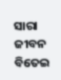ସାରା ଜୀବନ ବିତେଇ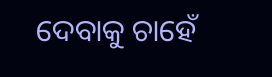ଦେବାକୁ ଚାହେଁ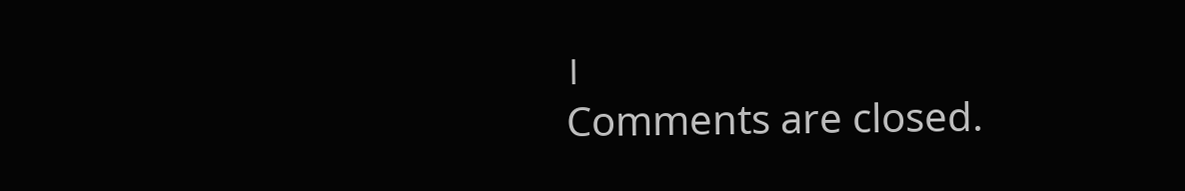।
Comments are closed.